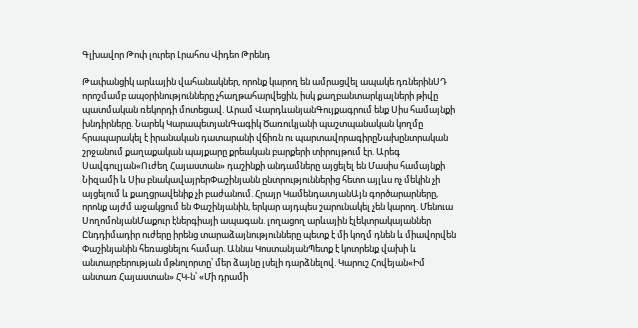Գլխավոր Թոփ լուրեր Լրահոս Վիդեո Թրենդ

Թափանցիկ արևային վահանակներ, որոնք կարող են ամրացվել ապակե դռներինՍԴ որոշմամբ ապօրինությունները չհաղթահարվեցին, իսկ քաղբանտարկյալների թիվը պատմական ռեկորդի մոտեցավ. Արամ ՎարդևանյանԳույքագրում ենք Սիս համայնքի խնդիրները. Նարեկ ԿարապետյանԳագիկ Ծառուկյանի պաշտպանական կողմը հրապարակել է իրանական դատարանի վճիռն ու պարտավորագիրըՆախընտրական շրջանում քաղաքական պայքարը քրեական բարքերի տիրույթում էր. Արեգ Սավգուլյան«Ուժեղ Հայաստան» դաշինքի անդամները այցելել են Մասիս համայնքի Նիզամի և Սիս բնակավայրերՓաշինյանն ընտրություններից հետո այլևս ոչ մեկին չի այցելում և քաղցրավենիք չի բաժանում. Հրայր ԿամենդատյանԱյն գործարարները, որոնք այժմ աջակցում են Փաշինյանին, երկար այդպես շարունակել չեն կարող. Մենուա ՍողոմոնյանՄաքուր էներգիայի ապագան. լողացող արևային էլեկտրակայաններ Ընդդիմադիր ուժերը իրենց տարաձայնությունները պետք է մի կողմ դնեն և միավորվեն Փաշինյանին հեռացնելու համար. Աննա ԿոստանյանՊետք է կոտրենք վախի և անտարբերության մթնոլորտը՝ մեր ձայնը լսելի դարձնելով. Կարուշ Հովեյան«Իմ անտառ Հայաստան» ՀԿ-ն՝ «Մի դրամի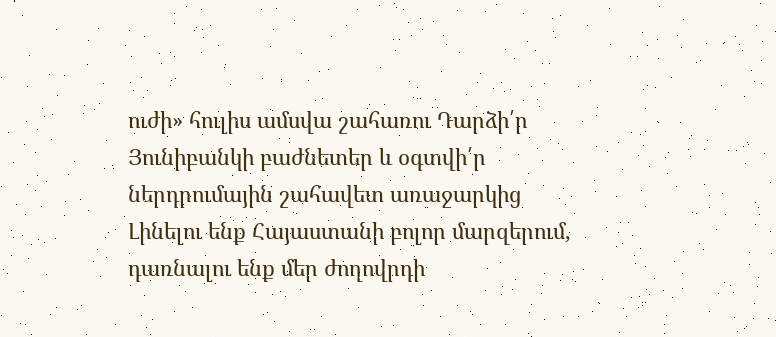ուժի» հուլիս ամսվա շահառու Դարձի՛ր Յունիբանկի բաժնետեր և օգտվի՛ր ներդրումային շահավետ առաջարկից Լինելու ենք Հայաստանի բոլոր մարզերում, դառնալու ենք մեր ժողովրդի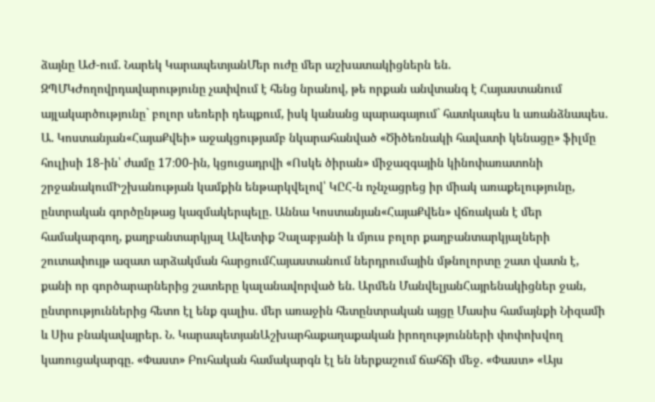ձայնը ԱԺ-ում. Նարեկ ԿարապետյանՄեր ուժը մեր աշխատակիցներն են. ԶՊՄԿԺողովրդավարությունը չափվում է հենց նրանով, թե որքան անվտանգ է Հայաստանում այլակարծությունը` բոլոր սեռերի դեպքում, իսկ կանանց պարագայում` հատկապես և առանձնապես. Ա. Կոստանյան«ՀայաՔվեի» աջակցությամբ նկարահանված «Ծիծեռնակի հավատի կենացը» ֆիլմը հուլիսի 18-ին՝ ժամը 17։00-ին, կցուցադրվի «Ոսկե ծիրան» միջազգային կինոփառատոնի շրջանակումԻշխանության կամքին ենթարկվելով՝ ԿԸՀ-ն ոչնչացրեց իր միակ առաքելությունը, ընտրական գործընթաց կազմակերպելը. Աննա Կոստանյան«ՀայաՔվեն» վճռական է մեր համակարգող, քաղբանտարկյալ Ավետիք Չալաբյանի և մյուս բոլոր քաղբանտարկյալների շուտափույթ ազատ արձակման հարցումՀայաստանում ներդրումային մթնոլորտը շատ վատն է, քանի որ գործարարներից շատերը կալանավորված են. Արմեն ՄանվելյանՀայրենակիցներ ջան, ընտրություններից հետո էլ ենք գալիս. մեր առաջին հետընտրական այցը Մասիս համայնքի Նիզամի և Սիս բնակավայրեր. Ն. ԿարապետյանԱշխարհաքաղաքական իրողությունների փոփոխվող կառուցակարգը. «Փաստ» Բուհական համակարգն էլ են ներքաշում ճահճի մեջ. «Փաստ» «Այս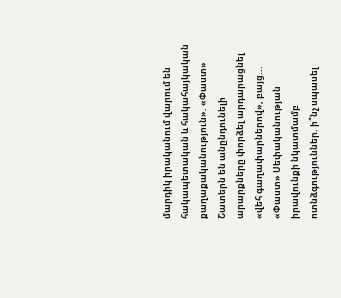մարդիկ իրականում վարում են հակապետական և հակահայկական քաղաքականություն». «Փաստ» Շատերն են անընդունելի արարքները փորձել արդարացնել «վեհ գաղափարներով», բայց... «Փաստ» Սեփականության իրավունքի նկատմամբ ոտնձգություններ. ի՞նչ սպասել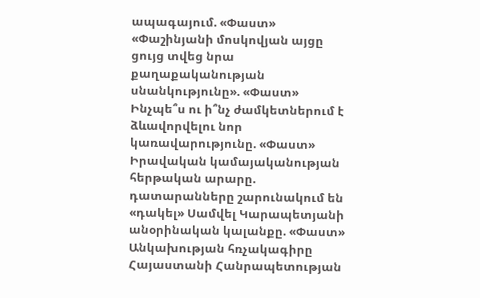ապագայում. «Փաստ» «Փաշինյանի մոսկովյան այցը ցույց տվեց նրա քաղաքականության սնանկությունը». «Փաստ» Ինչպե՞ս ու ի՞նչ ժամկետներում է ձևավորվելու նոր կառավարությունը. «Փաստ» Իրավական կամայականության հերթական արարը. դատարանները շարունակում են «դակել» Սամվել Կարապետյանի անօրինական կալանքը. «Փաստ» Անկախության հռչակագիրը Հայաստանի Հանրապետության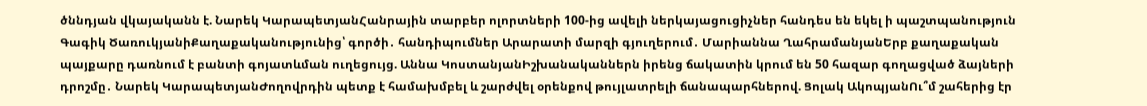ծննդյան վկայականն է. Նարեկ ԿարապետյանՀանրային տարբեր ոլորտների 100-ից ավելի ներկայացուցիչներ հանդես են եկել ի պաշտպանություն Գագիկ ԾառուկյանիՔաղաքականությունից՝ գործի․ հանդիպումներ Արարատի մարզի գյուղերում․ Մարիաննա ՂահրամանյանԵրբ քաղաքական պայքարը դառնում է բանտի գոյատևման ուղեցույց. Աննա ԿոստանյանԻշխանականներն իրենց ճակատին կրում են 50 հազար գողացված ձայների դրոշմը․ Նարեկ ԿարապետյանԺողովրդին պետք է համախմբել և շարժվել օրենքով թույլատրելի ճանապարհներով. Ցոլակ ԱկոպյանՈւ՞մ շահերից էր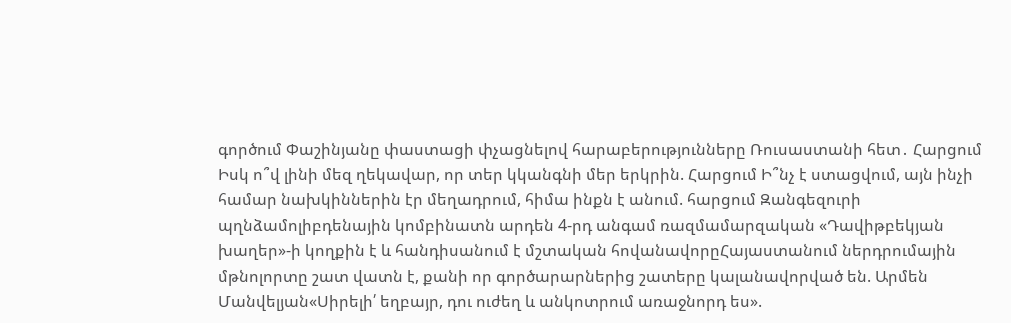գործում Փաշինյանը փաստացի փչացնելով հարաբերությունները Ռուսաստանի հետ․ Հարցում Իսկ ո՞վ լինի մեզ ղեկավար, որ տեր կկանգնի մեր երկրին. Հարցում Ի՞նչ է ստացվում, այն ինչի համար նախկիններին էր մեղադրում, հիմա ինքն է անում. հարցում Զանգեզուրի պղնձամոլիբդենային կոմբինատն արդեն 4-րդ անգամ ռազմամարզական «Դավիթբեկյան խաղեր»-ի կողքին է և հանդիսանում է մշտական հովանավորըՀայաստանում ներդրումային մթնոլորտը շատ վատն է, քանի որ գործարարներից շատերը կալանավորված են. Արմեն Մանվելյան«Սիրելի՛ եղբայր, դու ուժեղ և անկոտրում առաջնորդ ես».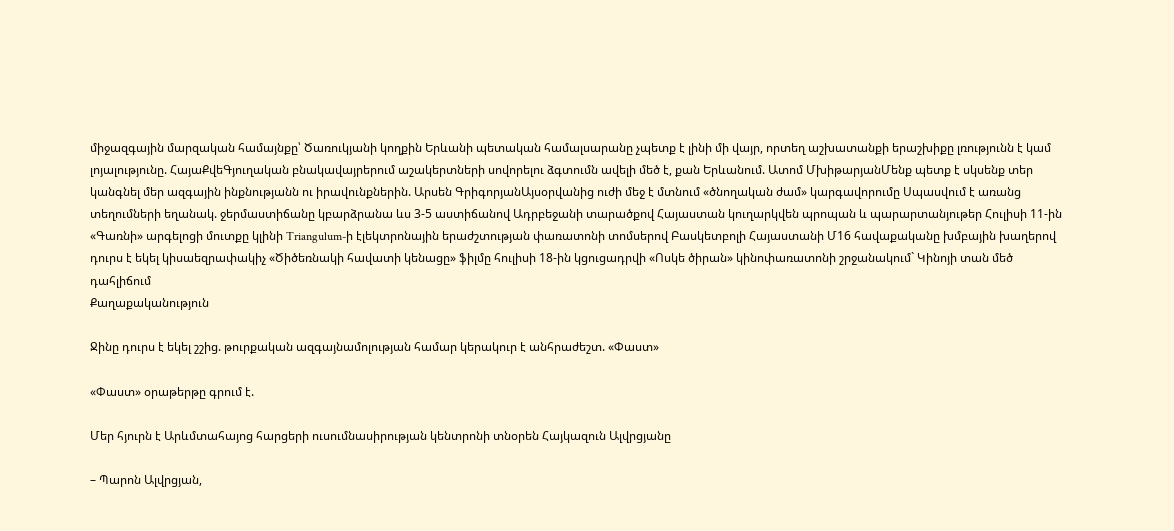միջազգային մարզական համայնքը՝ Ծառուկյանի կողքին Երևանի պետական համալսարանը չպետք է լինի մի վայր, որտեղ աշխատանքի երաշխիքը լռությունն է կամ լոյալությունը. ՀայաՔվեԳյուղական բնակավայրերում աշակերտների սովորելու ձգտումն ավելի մեծ է, քան Երևանում. Ատոմ ՄխիթարյանՄենք պետք է սկսենք տեր կանգնել մեր ազգային ինքնությանն ու իրավունքներին. Արսեն ԳրիգորյանԱյսօրվանից ուժի մեջ է մտնում «ծնողական ժամ» կարգավորումը Սպասվում է առանց տեղումների եղանակ. ջերմաստիճանը կբարձրանա ևս 3-5 աստիճանով Ադրբեջանի տարածքով Հայաստան կուղարկվեն պրոպան և պարարտանյութեր Հուլիսի 11-ին «Գառնի» արգելոցի մուտքը կլինի Triangulum-ի էլեկտրոնային երաժշտության փառատոնի տոմսերով Բասկետբոլի Հայաստանի Մ16 հավաքականը խմբային խաղերով դուրս է եկել կիսաեզրափակիչ «Ծիծեռնակի հավատի կենացը» ֆիլմը հուլիսի 18-ին կցուցադրվի «Ոսկե ծիրան» կինոփառատոնի շրջանակում` Կինոյի տան մեծ դահլիճում
Քաղաքականություն

Ջինը դուրս է եկել շշից. թուրքական ազգայնամոլության համար կերակուր է անհրաժեշտ. «Փաստ»

«Փաստ» օրաթերթը գրում է.

Մեր հյուրն է Արևմտահայոց հարցերի ուսումնասիրության կենտրոնի տնօրեն Հայկազուն Ալվրցյանը

– Պարոն Ալվրցյան,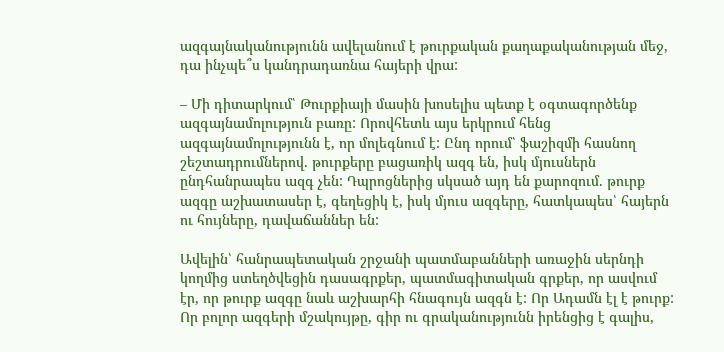ազգայնականությունն ավելանում է թուրքական քաղաքականության մեջ, դա ինչպե՞ս կանդրադառնա հայերի վրա:

– Մի դիտարկում՝ Թուրքիայի մասին խոսելիս պետք է օգտագործենք ազգայնամոլություն բառը: Որովհետև այս երկրում հենց ազգայնամոլությունն է, որ մոլեգնում է: Ընդ որում՝ ֆաշիզմի հասնող շեշտադրումներով. թուրքերը բացառիկ ազգ են, իսկ մյուսներն ընդհանրապես ազգ չեն: Դպրոցներից սկսած այդ են քարոզում. թուրք ազգը աշխատասեր է, գեղեցիկ է, իսկ մյուս ազգերը, հատկապես՝ հայերն ու հույները, դավաճաններ են:

Ավելին՝ հանրապետական շրջանի պատմաբանների առաջին սերնդի կողմից ստեղծվեցին դասագրքեր, պատմագիտական գրքեր, որ ասվում էր, որ թուրք ազգը նաև աշխարհի հնագույն ազգն է: Որ Ադամն էլ է թուրք: Որ բոլոր ազգերի մշակույթը, գիր ու գրականությունն իրենցից է գալիս,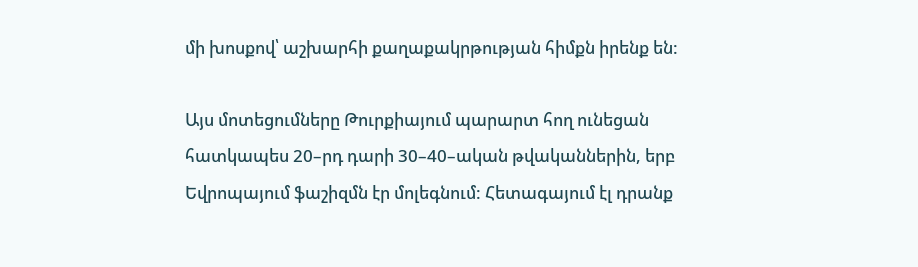մի խոսքով՝ աշխարհի քաղաքակրթության հիմքն իրենք են:

Այս մոտեցումները Թուրքիայում պարարտ հող ունեցան հատկապես 20–րդ դարի 30–40–ական թվականներին, երբ Եվրոպայում ֆաշիզմն էր մոլեգնում: Հետագայում էլ դրանք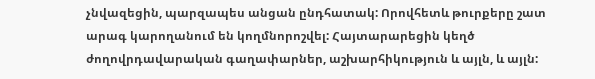չնվազեցին, պարզապես անցան ընդհատակ: Որովհետև թուրքերը շատ արագ կարողանում են կողմնորոշվել: Հայտարարեցին կեղծ ժողովրդավարական գաղափարներ, աշխարհիկություն և այլն, և այլն: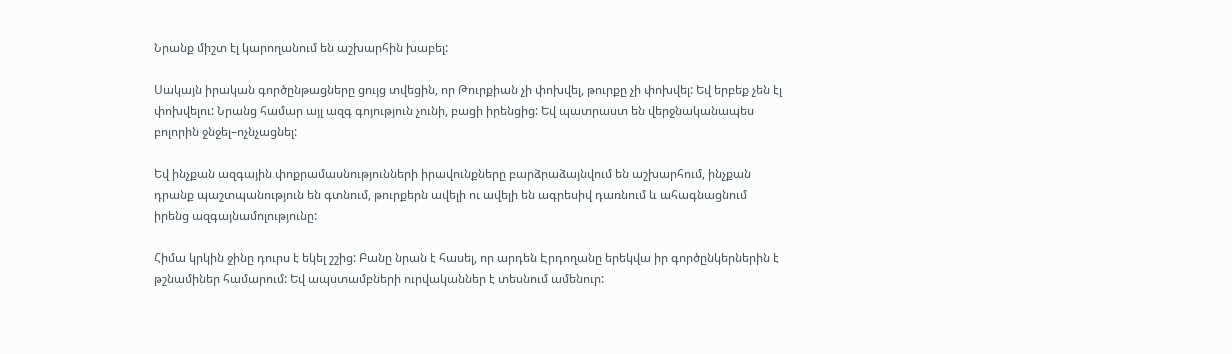Նրանք միշտ էլ կարողանում են աշխարհին խաբել:

Սակայն իրական գործընթացները ցույց տվեցին, որ Թուրքիան չի փոխվել, թուրքը չի փոխվել: Եվ երբեք չեն էլ փոխվելու: Նրանց համար այլ ազգ գոյություն չունի, բացի իրենցից: Եվ պատրաստ են վերջնականապես բոլորին ջնջել–ոչնչացնել:

Եվ ինչքան ազգային փոքրամասնությունների իրավունքները բարձրաձայնվում են աշխարհում, ինչքան դրանք պաշտպանություն են գտնում, թուրքերն ավելի ու ավելի են ագրեսիվ դառնում և ահագնացնում իրենց ազգայնամոլությունը:

Հիմա կրկին ջինը դուրս է եկել շշից: Բանը նրան է հասել, որ արդեն Էրդողանը երեկվա իր գործընկերներին է թշնամիներ համարում: Եվ ապստամբների ուրվականներ է տեսնում ամենուր: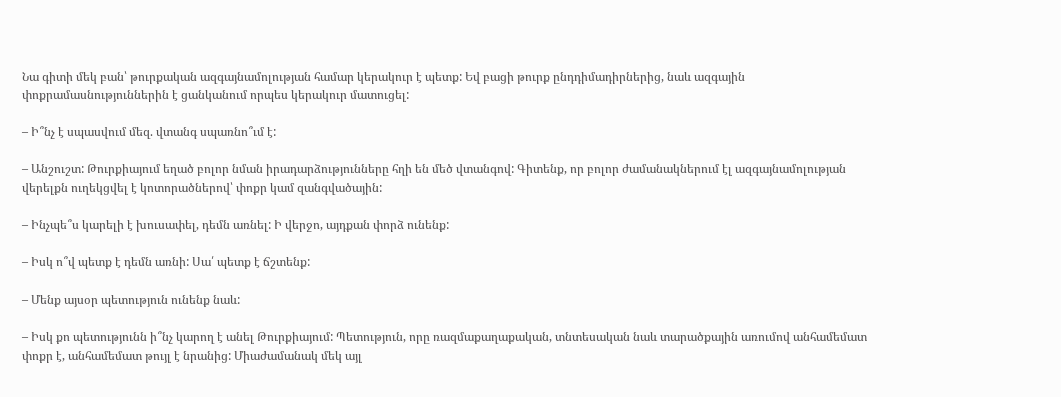Նա գիտի մեկ բան՝ թուրքական ազգայնամոլության համար կերակուր է պետք: Եվ բացի թուրք ընդդիմադիրներից, նաև ազգային փոքրամասնություններին է ցանկանում որպես կերակուր մատուցել:

– Ի՞նչ է սպասվում մեզ. վտանգ սպառնո՞ւմ է:

– Անշուշտ: Թուրքիայում եղած բոլոր նման իրադարձությունները հղի են մեծ վտանգով: Գիտենք, որ բոլոր ժամանակներում էլ ազգայնամոլության վերելքն ուղեկցվել է կոտորածներով՝ փոքր կամ զանգվածային:

– Ինչպե՞ս կարելի է խուսափել, դեմն առնել: Ի վերջո, այդքան փորձ ունենք:

– Իսկ ո՞վ պետք է դեմն առնի: Սա՛ պետք է ճշտենք:

– Մենք այսօր պետություն ունենք նաև:

– Իսկ քո պետությունն ի՞նչ կարող է անել Թուրքիայում: Պետություն, որը ռազմաքաղաքական, տնտեսական նաև տարածքային առումով անհամեմատ փոքր է, անհամեմատ թույլ է նրանից: Միաժամանակ մեկ այլ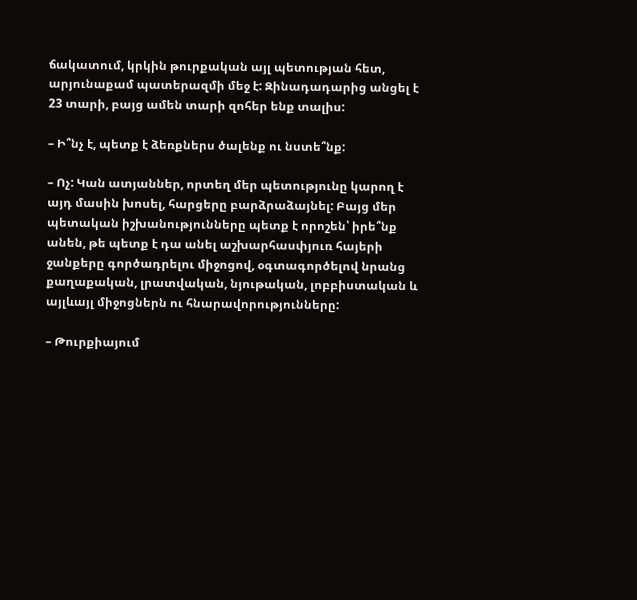ճակատում, կրկին թուրքական այլ պետության հետ, արյունաքամ պատերազմի մեջ է: Զինադադարից անցել է 23 տարի, բայց ամեն տարի զոհեր ենք տալիս:

– Ի՞նչ է, պետք է ձեռքներս ծալենք ու նստե՞նք:

– Ոչ: Կան ատյաններ, որտեղ մեր պետությունը կարող է այդ մասին խոսել, հարցերը բարձրաձայնել: Բայց մեր պետական իշխանությունները պետք է որոշեն՝ իրե՞նք անեն, թե պետք է դա անել աշխարհասփյուռ հայերի ջանքերը գործադրելու միջոցով, օգտագործելով նրանց քաղաքական, լրատվական, նյութական, լոբբիստական և այլևայլ միջոցներն ու հնարավորությունները:

– Թուրքիայում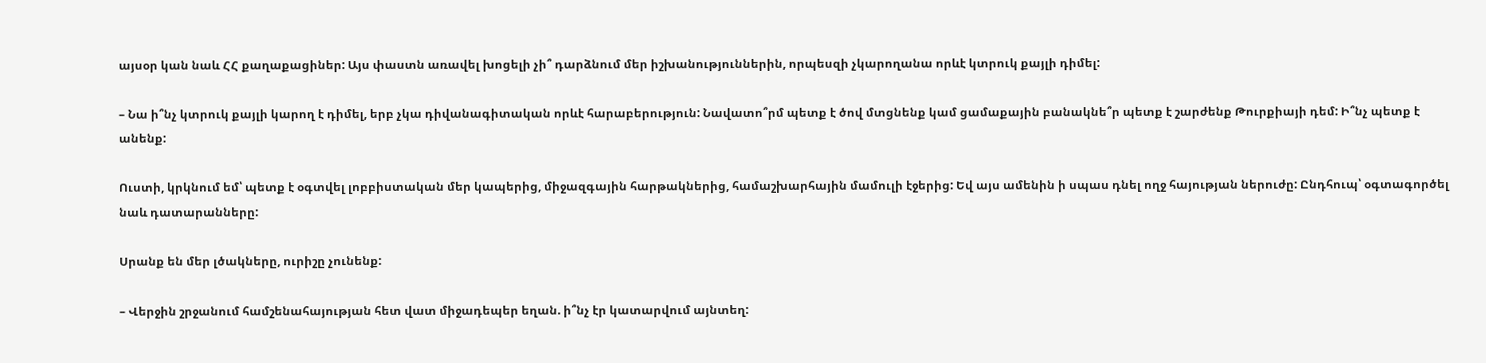այսօր կան նաև ՀՀ քաղաքացիներ: Այս փաստն առավել խոցելի չի՞ դարձնում մեր իշխանություններին, որպեսզի չկարողանա որևէ կտրուկ քայլի դիմել:

– Նա ի՞նչ կտրուկ քայլի կարող է դիմել, երբ չկա դիվանագիտական որևէ հարաբերություն: Նավատո՞րմ պետք է ծով մտցնենք կամ ցամաքային բանակնե՞ր պետք է շարժենք Թուրքիայի դեմ: Ի՞նչ պետք է անենք:

Ուստի, կրկնում եմ՝ պետք է օգտվել լոբբիստական մեր կապերից, միջազգային հարթակներից, համաշխարհային մամուլի էջերից: Եվ այս ամենին ի սպաս դնել ողջ հայության ներուժը: Ընդհուպ՝ օգտագործել նաև դատարանները:

Սրանք են մեր լծակները, ուրիշը չունենք:

– Վերջին շրջանում համշենահայության հետ վատ միջադեպեր եղան. ի՞նչ էր կատարվում այնտեղ: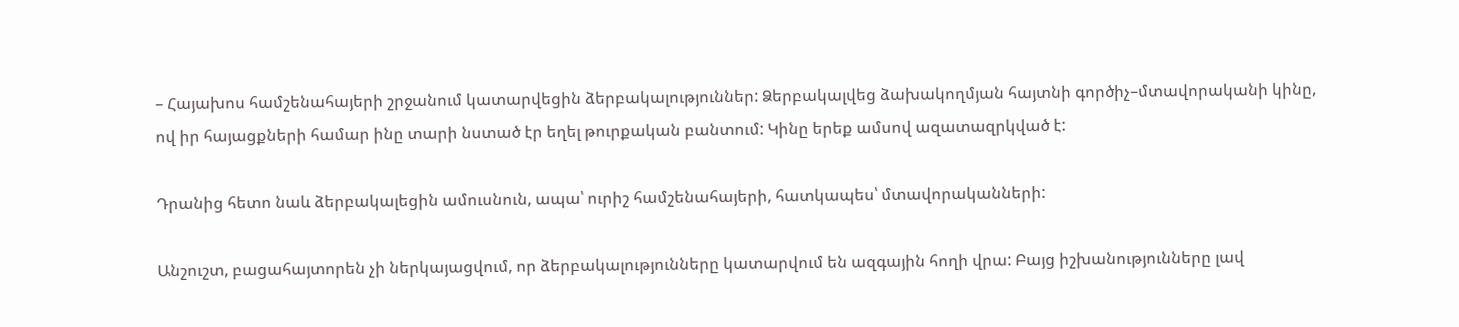– Հայախոս համշենահայերի շրջանում կատարվեցին ձերբակալություններ: Ձերբակալվեց ձախակողմյան հայտնի գործիչ–մտավորականի կինը, ով իր հայացքների համար ինը տարի նստած էր եղել թուրքական բանտում: Կինը երեք ամսով ազատազրկված է:

Դրանից հետո նաև ձերբակալեցին ամուսնուն, ապա՝ ուրիշ համշենահայերի, հատկապես՝ մտավորականների:

Անշուշտ, բացահայտորեն չի ներկայացվում, որ ձերբակալությունները կատարվում են ազգային հողի վրա: Բայց իշխանությունները լավ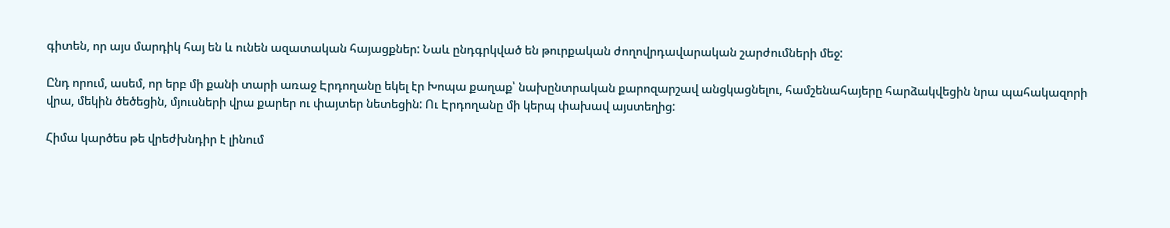գիտեն, որ այս մարդիկ հայ են և ունեն ազատական հայացքներ: Նաև ընդգրկված են թուրքական ժողովրդավարական շարժումների մեջ:

Ընդ որում, ասեմ, որ երբ մի քանի տարի առաջ Էրդողանը եկել էր Խոպա քաղաք՝ նախընտրական քարոզարշավ անցկացնելու, համշենահայերը հարձակվեցին նրա պահակազորի վրա, մեկին ծեծեցին, մյուսների վրա քարեր ու փայտեր նետեցին: Ու Էրդողանը մի կերպ փախավ այստեղից:

Հիմա կարծես թե վրեժխնդիր է լինում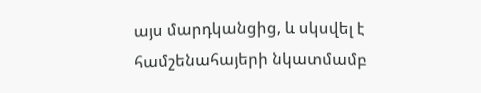այս մարդկանցից, և սկսվել է համշենահայերի նկատմամբ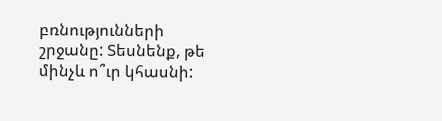բռնությունների շրջանը: Տեսնենք, թե մինչև ո՞ւր կհասնի: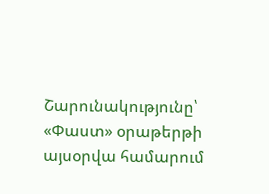Շարունակությունը՝ «Փաստ» օրաթերթի այսօրվա համարում